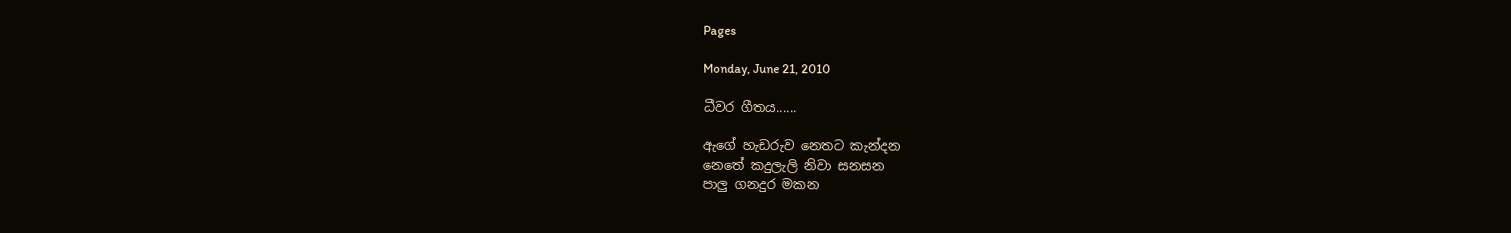Pages

Monday, June 21, 2010

ධීවර ගීතය......

ඇගේ හැඩරුව නෙතට කැන්දන
නෙතේ කදුලැලි නිවා සනසන
පාලු ගනදුර මකන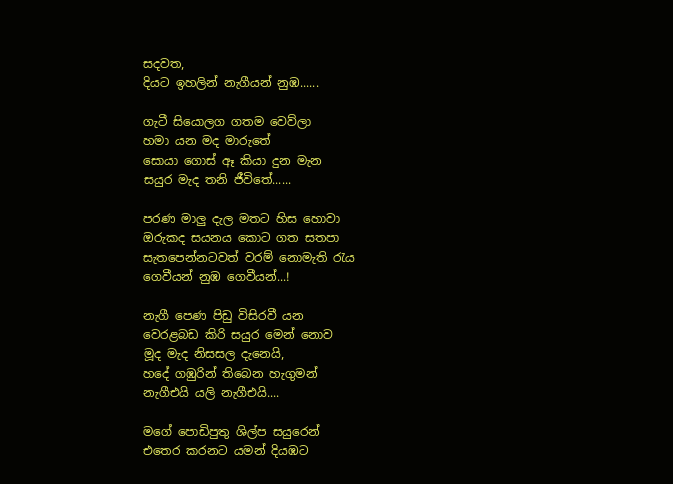සදවත,
දියට ඉහලින් නැගීයන් නුඹ......

ගැටී සියොලග ගතම වෙව්ලා
හමා යන මද මාරුතේ
සොයා ගොස් ඈ කියා දුන මැන
සයුර මැද තනි ජීවිතේ......

පරණ මාලු දැල මතට හිස හොවා
ඔරුකද සයනය කොට ගත සතපා
සැතපෙන්නටවත් වරම් නොමැති රැය
ගෙවීයන් නුඹ ගෙවීයන්...!

නැගී පෙණ පිඩු විසිරවී යන
වෙරළබඩ කිරි සයුර මෙන් නොව
මූද මැද නිසසල දැනෙයි,
හදේ ගඹුරින් තිබෙන හැගුමන්
නැගීඑයි යලි නැගීඑයි....

මගේ පොඩිපුතු ශිල්ප සයුරෙන්
එතෙර කරනට යමන් දියඹට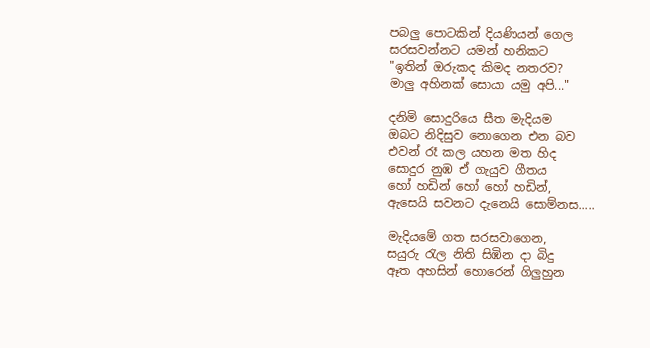පබලු පොටකින් දියණියන් ගෙල
සරසවන්නට යමන් හනිකට
"ඉතින් ඔරුකද කිමද නතරව?
මාලු අහිනක් සොයා යමු අපි..."

දනිමි සොදුරියෙ සීත මැදියම
ඔබට නිදිසුව නොගෙන එන බව
එවන් රෑ කල යහන මත හිද
සොදුර නුඹ ඒ ගැයුව ගීතය
හෝ හඩින් හෝ හෝ හඩින්,
ඇසෙයි සවනට දැනෙයි සොම්නස.....

මැදියමේ ගත සරසවාගෙන,
සයුරු රැල නිති සිඹින දා බිදු
ඈත අහසින් හොරෙන් ගිලුහුන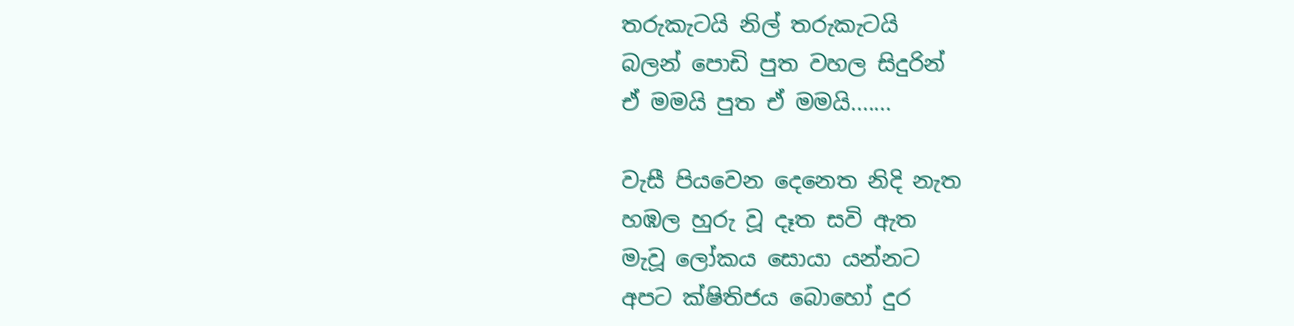තරුකැටයි නිල් තරුකැටයි
බලන් පොඩි පුත වහල සිදුරින්
ඒ මමයි පුත ඒ මමයි.......

වැසී පියවෙන දෙනෙත නිදි නැත
හඹල හුරු වූ දෑත සවි ඇත
මැවූ ලෝකය සොයා යන්නට
අපට ක්ෂිතිජය බොහෝ දුර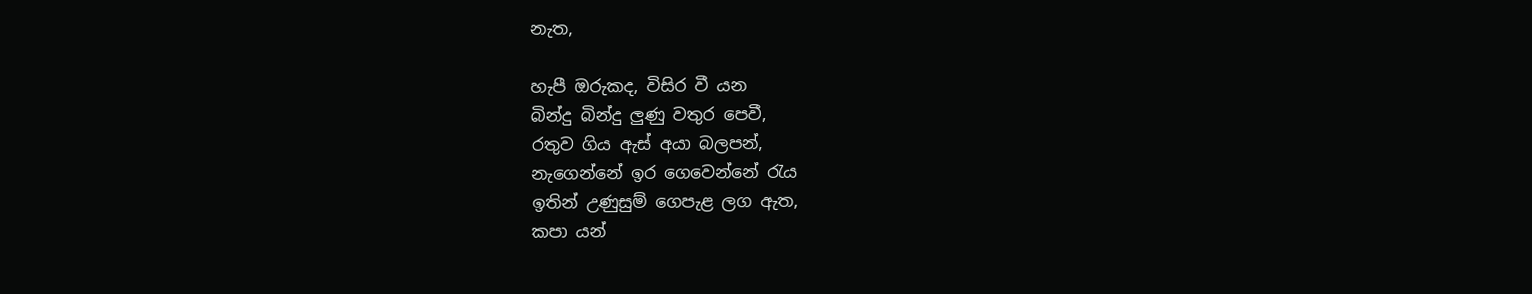නැත,

හැපී ඔරුකද, විසිර වී යන
බින්දු බින්දු ලුණු වතුර පෙවී,
රතුව ගිය ඇස් අයා බලපන්,
නැගෙන්නේ ඉර ගෙවෙන්නේ රැය
ඉතින් උණුසුම් ගෙපැළ ලග ඇත,
කපා යන්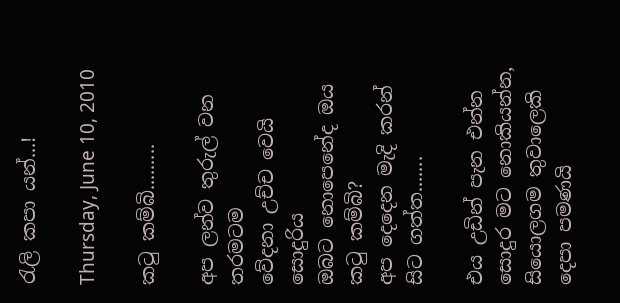රැලි කපා යන්...!

Thursday, June 10, 2010

කටු කම්බි.........

අප ලන්ව තුරුල් වන තරමටම
වේදනා උච්ච වෙයි සොදුරිය
ඔබට නොපෙනේද ඔය කටු කම්බි?
අප දෙදෙන මැදි කරන් සිට ගත්ත.......

එය උඩින් පැන එන්න
සොදුර මට නොකියන්න,
සියොලගම තුවාලෙකි
දෙපා පමණයි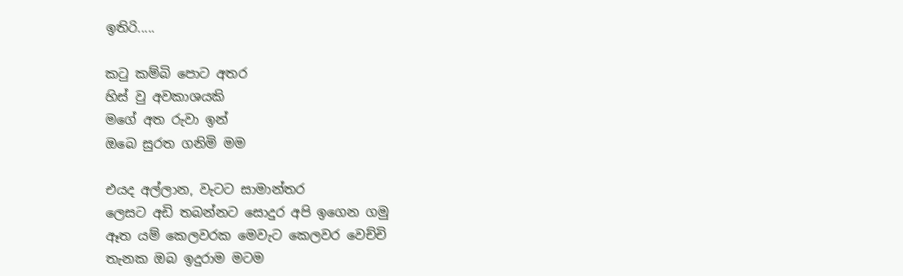ඉතිරි.....

කටු කම්බි පොට අතර
හිස් වු අවකාශයකි
මගේ අත රුවා ඉන්
ඔබෙ සුරත ගනිමි මම

එයද අල්ලාන, වැටට සාමාන්තර
ලෙසට අඩි තබන්නට සොදුර අපි ඉගෙන ගමු
ඈත යම් කෙලවරක මෙවැට කෙලවර වෙච්චි
තැනක ඔබ ඉදුරාම මටම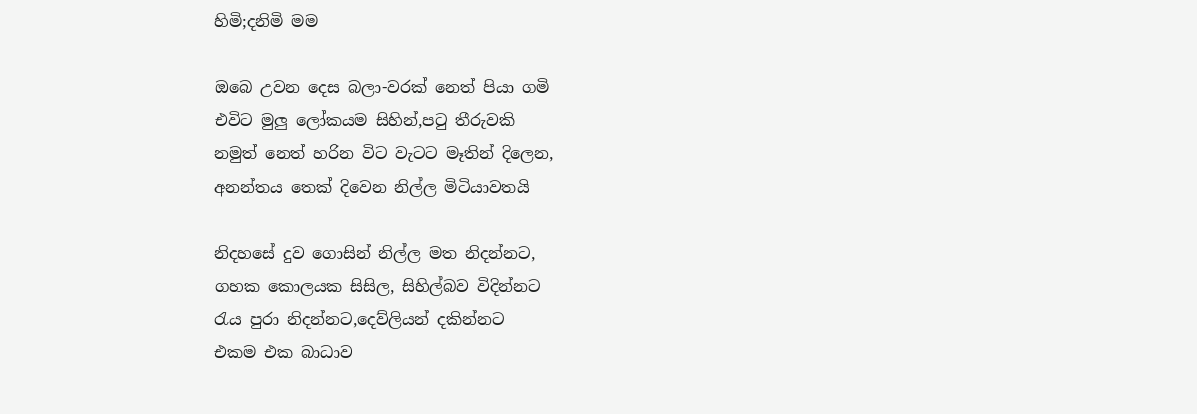හිමි;දනිමි මම

ඔබෙ උවන දෙස බලා-වරක් නෙත් පියා ගමි
එවිට මුලු ලෝකයම සිහින්,පටු තීරුවකි
නමුත් නෙත් හරින විට වැටට මෑතින් දිලෙන,
අනන්තය තෙක් දිවෙන නිල්ල මිටියාවතයි

නිදහසේ දුව ගොසින් නිල්ල මත නිදන්නට,
ගහක කොලයක සිසිල, සිහිල්බව විදින්නට
රැය පුරා නිදන්නට,දෙව්ලියන් දකින්නට
එකම එක බාධාව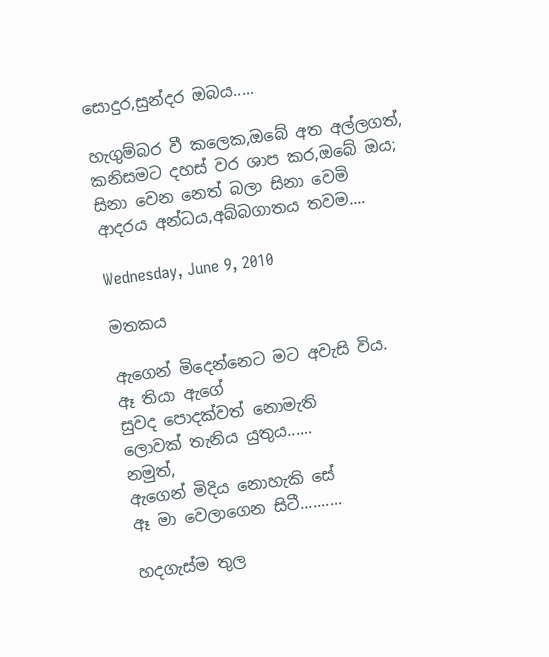සොදුර,සුන්දර ඔබය.....

හැගුම්බර වී කලෙක,ඔබේ අත අල්ලගත්,
කනිසමට දහස් වර ශාප කර,ඔබේ ඔය;
සිනා වෙන නෙත් බලා සිනා වෙමි
ආදරය අන්ධය,අබ්බගාතය තවම....

Wednesday, June 9, 2010

මතකය

ඇගෙන් මිදෙන්නෙට මට අවැසි විය.
ඈ තියා ඇගේ
සුවද පොදක්වත් නොමැති
ලොවක් තැනිය යුතුය......
නමුත්,
ඇගෙන් මිදිය නොහැකි සේ
ඈ මා වෙලාගෙන සිටී..........

හදගැස්ම තුල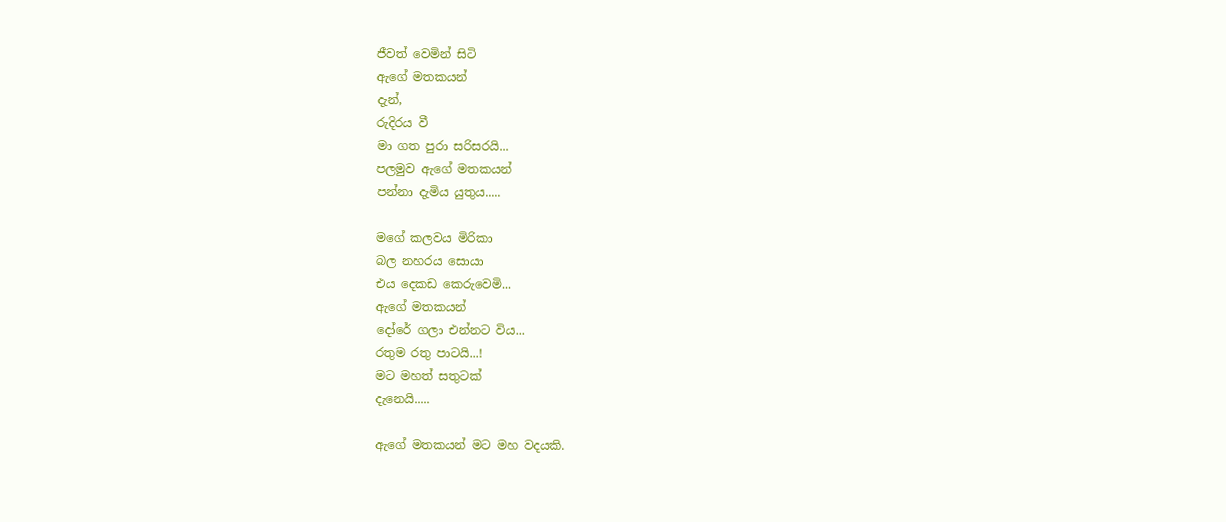ජීවත් වෙමින් සිටි
ඇගේ මතකයන්
දැන්,
රුදිරය වී
මා ගත පුරා සරිසරයි...
පලමුව ඇගේ මතකයන්
පන්නා දැමිය යුතුය.....

මගේ කලවය මිරිකා
බල නහරය සොයා
එය දෙකඩ කෙරුවෙමි...
ඇගේ මතකයන්
දෝරේ ගලා එන්නට විය...
රතුම රතු පාටයි...!
මට මහත් සතුටක්
දැනෙයි.....

ඇගේ මතකයන් මට මහ වදයකි.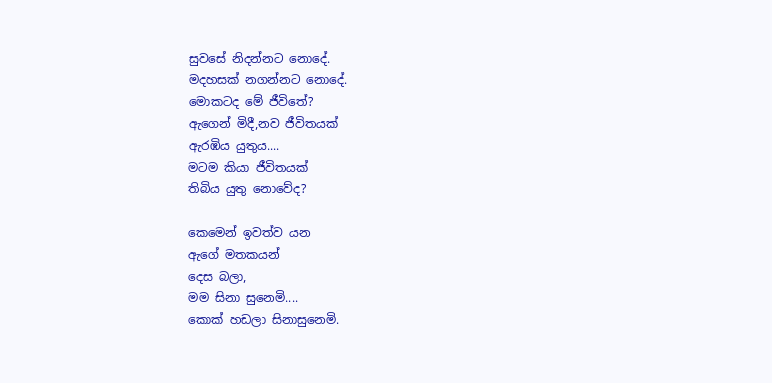සුවසේ නිදන්නට නොදේ.
මදහසක් නගන්නට නොදේ.
මොකටද මේ ජීවිතේ?
ඇගෙන් මිදී,නව ජීවිතයක්
ඇරඹිය යුතුය....
මටම කියා ජීවිතයක්
තිබිය යුතු නොවේද?

කෙමෙන් ඉවත්ව යන
ඇගේ මතකයන්
දෙස බලා,
මම සිනා සුනෙමි....
කොක් හඩලා සිනාසුනෙමි.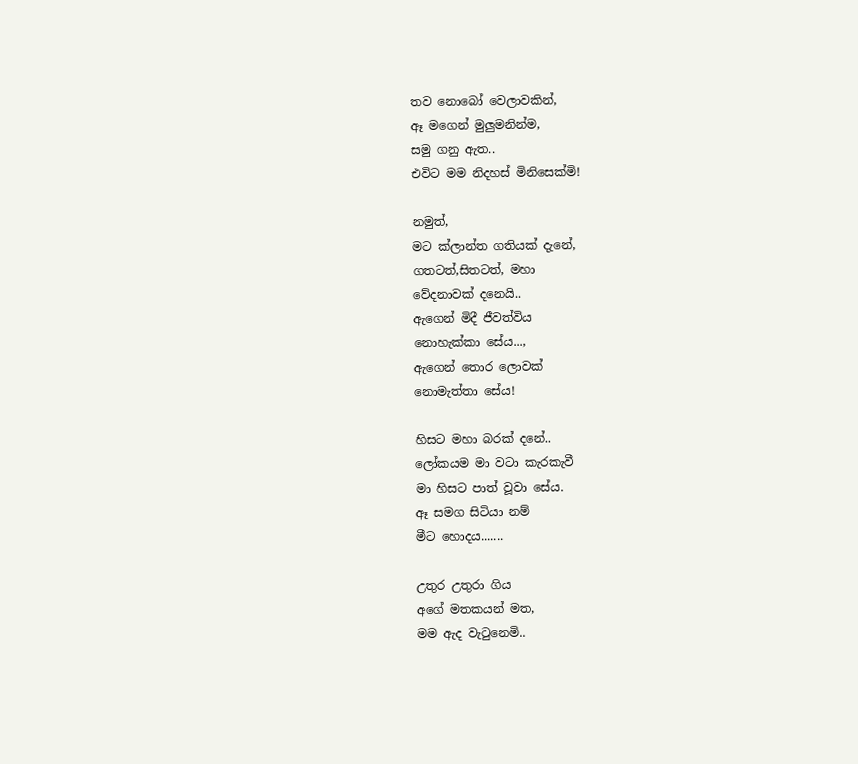තව නොබෝ වෙලාවකින්,
ඈ මගෙන් මුලුමනින්ම,
සමු ගනු ඇත..
එවිට මම නිදහස් මිනිසෙක්මි!

නමුත්,
මට ක්ලාන්ත ගතියක් දැනේ,
ගතටත්,සිතටත්, මහා
වේදනාවක් දනෙයි..
ඇගෙන් මිදී ජීවත්විය
නොහැක්කා සේය...,
ඇගෙන් තොර ලොවක්
නොමැත්තා සේය!

හිසට මහා බරක් දනේ..
ලෝකයම මා වටා කැරකැවී
මා හිසට පාත් වූවා සේය.
ඈ සමග සිටියා නම්
මීට හොදය.......

උතුර උතුරා ගිය
අගේ මතකයන් මත,
මම ඇද වැටුනෙමි..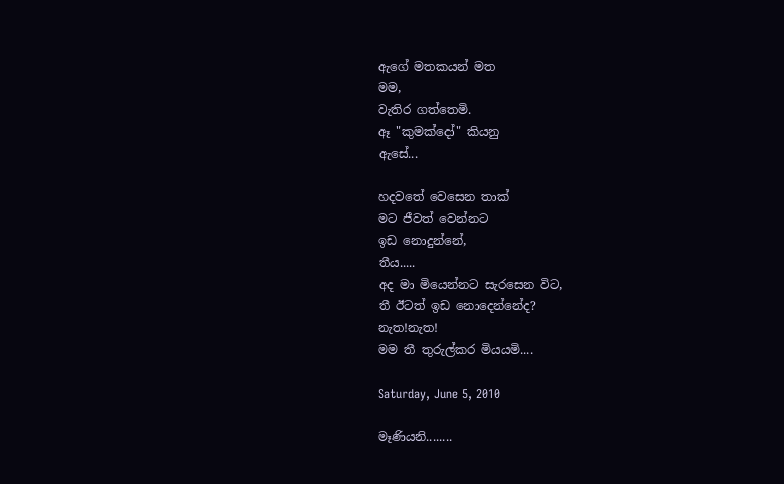ඇගේ මතකයන් මත
මම,
වැතිර ගත්තෙමි.
ඈ "කුමක්දෝ" කියනු
ඇසේ...

හදවතේ වෙසෙන තාක්
මට ජීවත් වෙන්නට
ඉඩ නොදුන්නේ,
තීය.....
අද මා මියෙන්නට සැරසෙන විට,
තී ඊටත් ඉඩ නොදෙන්නේද?
නැත!නැත!
මම තී තුරුල්කර මියයමි....

Saturday, June 5, 2010

මෑණියනි........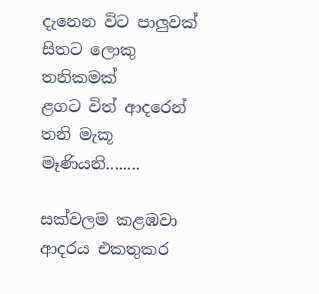දැනෙන විට පාලුවක්
සිතට ලොකු තනිකමක්
ළගට විත් ආදරෙන්
තනි මැකූ මෑණියනි........

සක්වලම කළඹවා
ආදරය එකතුකර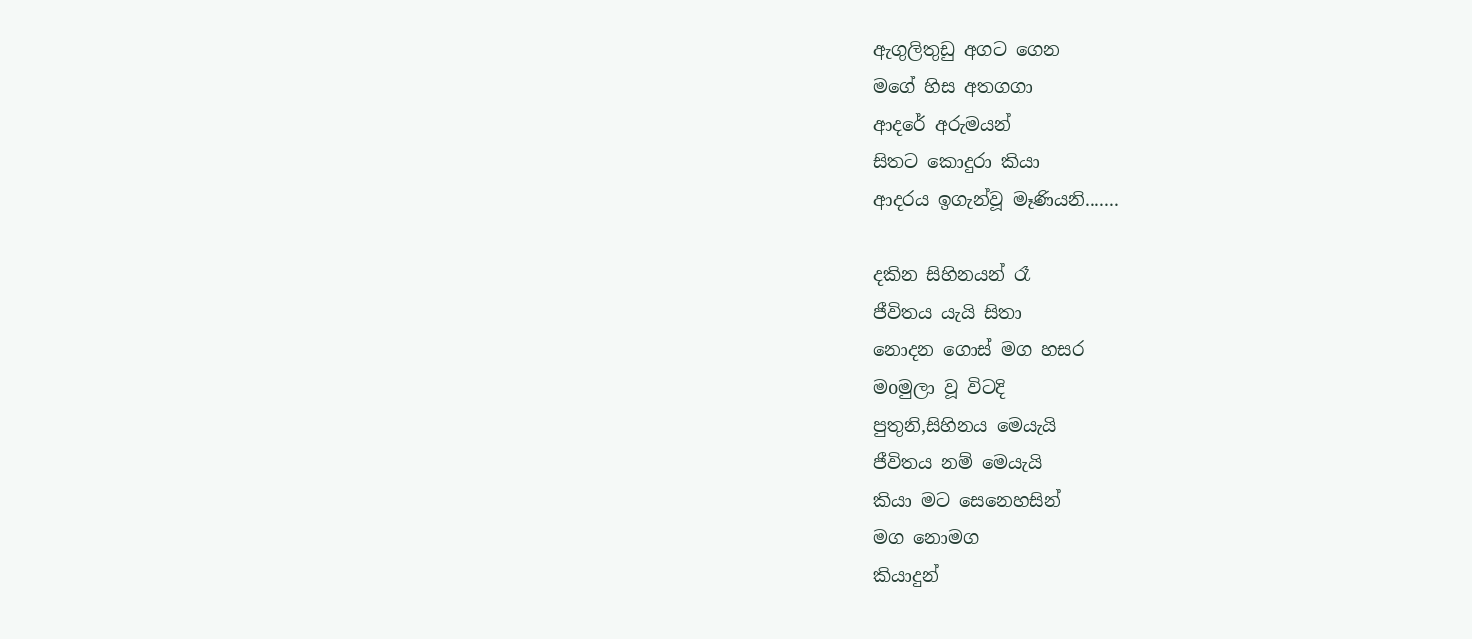ඇගුලිතුඩු අගට ගෙන
මගේ හිස අතගගා
ආදරේ අරුමයන්
සිතට කොදුරා කියා
ආදරය ඉගැන්වූ මෑණියනි.......

දකින සිහිනයන් රෑ
ජීවිතය යැයි සිතා
නොදන ගොස් මග හසර
මoමුලා වූ විටදි
පුතුනි,සිහිනය මෙයැයි
ජීවිතය නම් මෙයැයි
කියා මට සෙනෙහසින්
මග නොමග
කියාදුන්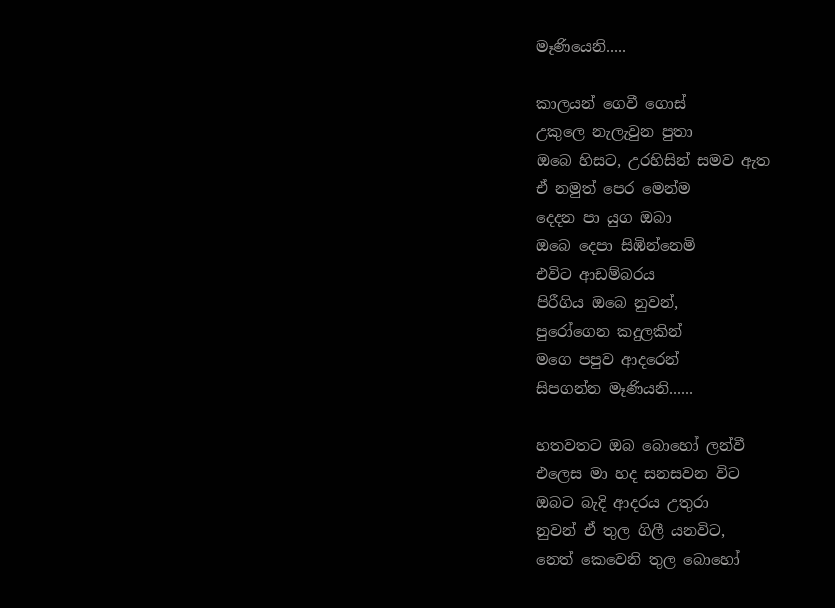මෑණියෙනි.....

කාලයන් ගෙවී ගොස්
උකුලෙ නැලැවුන පුතා
ඔබෙ හිසට, උරහිසින් සමව ඇත
ඒ නමුත් පෙර මෙන්ම
දෙදන පා යුග ඔබා
ඔබෙ දෙපා සිඹින්නෙමි
එවිට ආඩම්බරය
පිරීගිය ඔබෙ නුවන්,
පුරෝගෙන කදුලකින්
මගෙ පපුව ආදරෙන්
සිපගන්න මෑණියනි......

හතවතට ඔබ බොහෝ ලන්වී
එලෙස මා හද සනසවන විට
ඔබට බැදි ආදරය උතුරා
නුවන් ඒ තුල ගිලී යනවිට,
නෙත් කෙවෙනි තුල බොහෝ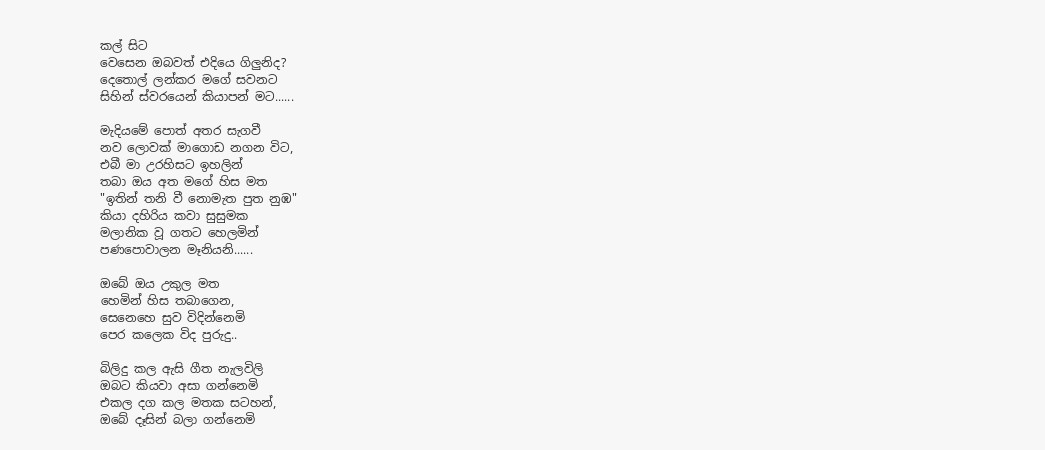කල් සිට
වෙසෙන ඔබවත් එදියෙ ගිලුනිද?
දෙතොල් ලන්කර මගේ සවනට
සිහින් ස්වරයෙන් කියාපන් මට......

මැදියමේ පොත් අතර සැගවී
නව ලොවක් මාගොඩ නගන විට,
එබී මා උරහිසට ඉහලින්
තබා ඔය අත මගේ හිස මත
"ඉතින් තනි වී නොමැත පුත නුඹ"
කියා දහිරිය කවා සුසුමක
මලානික වූ ගතට හෙලමින්
පණපොවාලන මෑනියනි......

ඔබේ ඔය උකුල මත
හෙමින් හිස තබාගෙන,
සෙනෙහෙ සුව විදින්නෙමි
පෙර කලෙක විද පුරුදු..

බිලිදු කල ඇසි ගීත නැලවිලි
ඔබට කියවා අසා ගන්නෙමි
එකල දග කල මතක සටහන්,
ඔබේ දෑසින් බලා ගන්නෙමි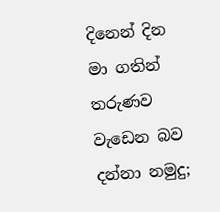දිනෙන් දින මා ගතින් තරුණව
වැඩෙන බව දන්නා නමුදු;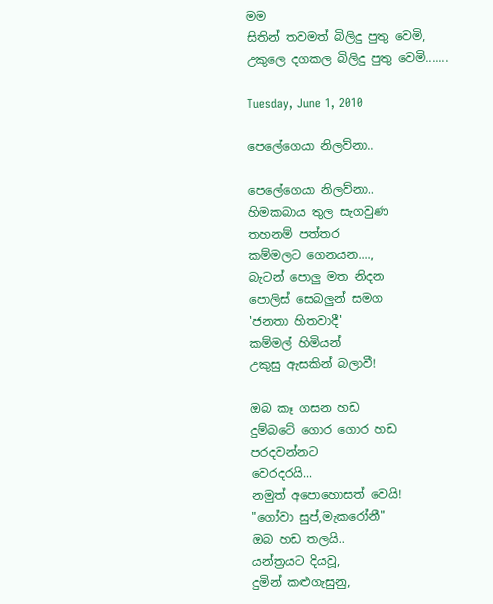මම
සිතින් තවමත් බිලිදු පුතු වෙමි,
උකුලෙ දගකල බිලිදු පුතු වෙමි.......

Tuesday, June 1, 2010

පෙලේගෙයා නිලව්නා..

පෙලේගෙයා නිලව්නා..
හිමකබාය තුල සැගවුණ
තහනම් පත්තර
කම්මලට ගෙනයන....,
බැටන් පොලු මත නිදන
පොලිස් සෙබලුන් සමග
'ජනතා හිතවාදී'
කම්මල් හිමියන්
උකුසු ඇසකින් බලාවී!

ඔබ කෑ ගසන හඩ
දුම්බටේ ගොර ගොර හඩ
පරදවන්නට
වෙරදරයි...
නමුත් අපොහොසත් වෙයි!
"ගෝවා සුප්,මැකරෝනී"
ඔබ හඩ තලයි..
යන්ත්‍රයට දියවූ,
දුමින් කළුගැසුනු,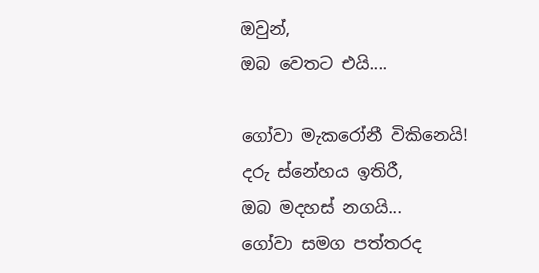ඔවුන්,
ඔබ වෙතට එයි....

ගෝවා මැකරෝනී විකිනෙයි!
දරු ස්නේහය ඉතිරී,
ඔබ මදහස් නගයි...
ගෝවා සමග පත්තරද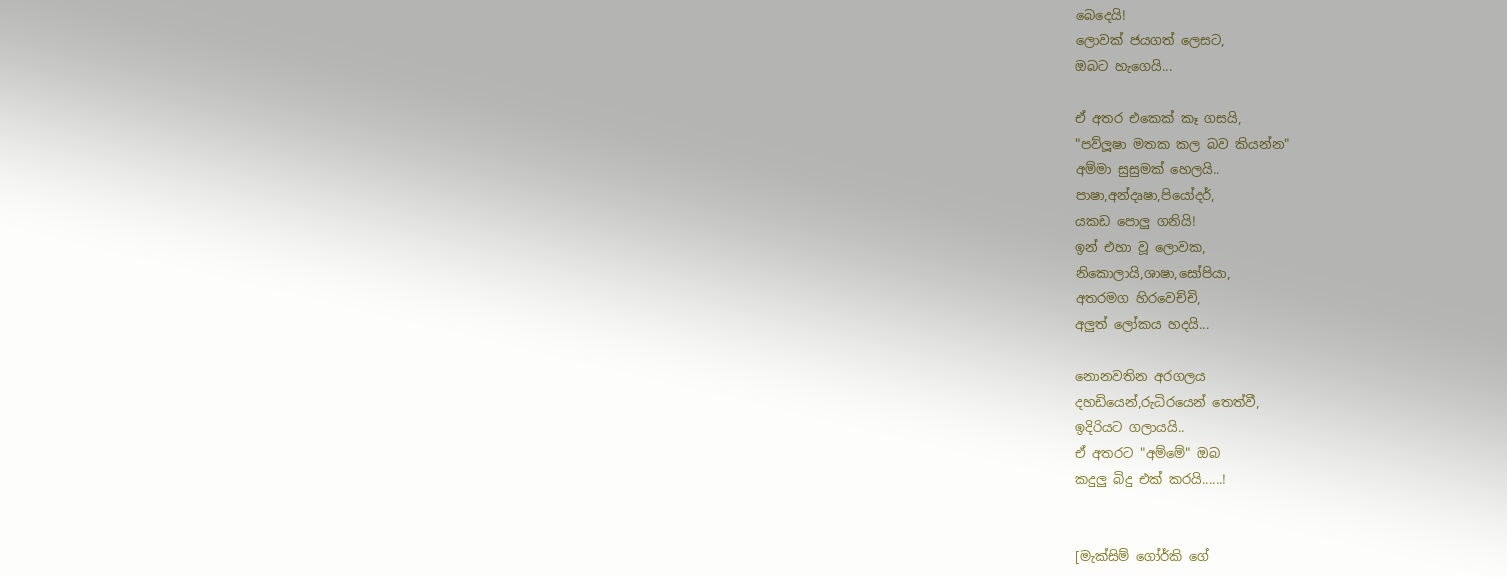බෙදෙයි!
ලොවක් ජයගත් ලෙසට,
ඔබට හැගෙයි...

ඒ අතර එකෙක් කෑ ගසයි,
"පව්ලූෂා මතක කල බව කියන්න"
අම්මා සුසුමක් හෙලයි..
පාෂා,අන්දෘෂා,පියෝදර්,
යකඩ පොලු ගනියි!
ඉන් එහා වූ ලොවක,
නිකොලායි,ශාෂා,සෝපියා,
අතරමග හිරවෙච්චි,
අලුත් ලෝකය හදයි...

නොනවතින අරගලය
දහඩියෙන්,රුධිරයෙන් තෙත්වී,
ඉදිරියට ගලායයි..
ඒ අතරට "අම්මේ" ඔබ
කදුලු බිදු එක් කරයි......!


[මැක්සිම් ගෝර්කි ගේ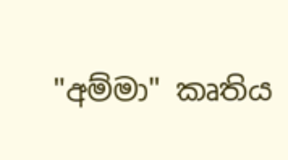"අම්මා" කෘතිය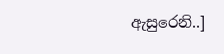ඇසුරෙනි..]